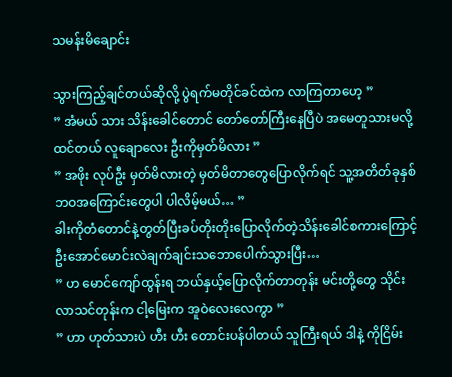သမန်းမိချောင်း

သွားကြည့်ချင်တယ်ဆိုလို့ ပွဲရက်မတိုင်ခင်ထဲက လာကြတာဟေ့ ”
” အံမယ် သား သိန်းခေါင်တောင် တော်တော်ကြီးနေပြီပဲ အမေတူသားမလို့ထင်တယ် လူချောလေး ဦးကိုမှတ်မိလား ”
” အဖိုး လုပ်ဦး မှတ်မိလားတဲ့ မှတ်မိတာတွေပြောလိုက်ရင် သူ့အတိတ်ခုနှစ်ဘဝအကြောင်းတွေပါ ပါလိမ့်မယ်… ”
ခါးကိုတံတောင်နဲ့တွတ်ပြီးခပ်တိုးတိုးပြောလိုက်တဲ့သိန်းခေါင်စကားကြောင့် ဦးအောင်မောင်းလဲချက်ချင်းသဘောပေါက်သွားပြီး…
” ဟ မောင်ကျော်ထွန်းရ ဘယ်နှယ့်ပြောလိုက်တာတုန်း မင်းတို့တွေ သိုင်းလာသင်တုန်းက ငါ့မြေးက အူဝဲလေးလေကွာ ”
” ဟာ ဟုတ်သားပဲ ဟီး ဟီး တောင်းပန်ပါတယ် သူကြီးရယ် ဒါနဲ့ ကိုငြိမ်း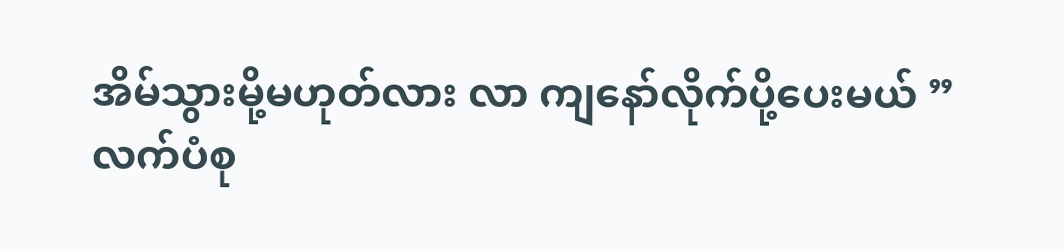အိမ်သွားမို့မဟုတ်လား လာ ကျနော်လိုက်ပို့ပေးမယ် ”
လက်ပံစု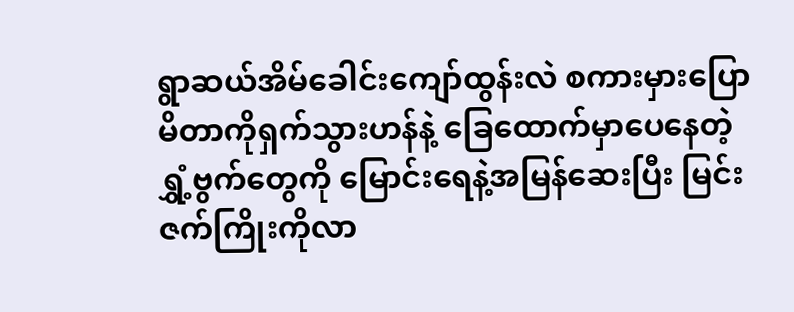ရွာဆယ်အိမ်ခေါင်းကျော်ထွန်းလဲ စကားမှားပြောမိတာကိုရှက်သွားဟန်နဲ့ ခြေထောက်မှာပေနေတဲ့ရွှံ့ဗွက်တွေကို မြောင်းရေနဲ့အမြန်ဆေးပြီး မြင်းဇက်ကြိုးကိုလာ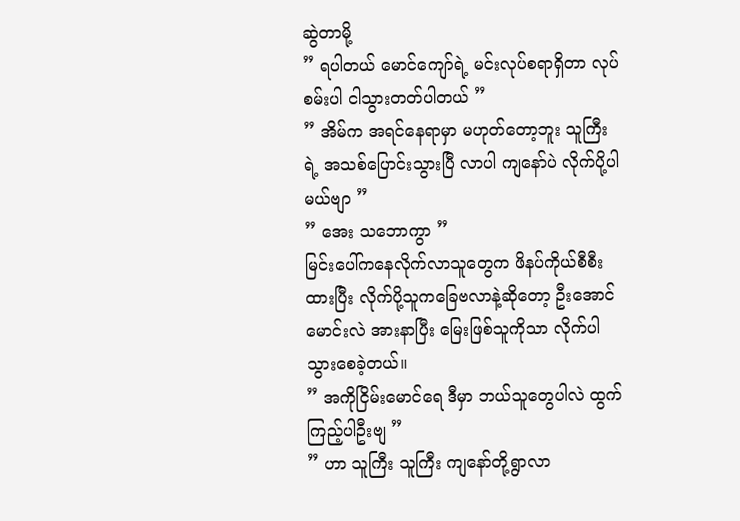ဆွဲတာမို့
” ရပါတယ် မောင်ကျော်ရဲ့ မင်းလုပ်စရာရှိတာ လုပ်စမ်းပါ ငါသွားတတ်ပါတယ် ”
” အိမ်က အရင်နေရာမှာ မဟုတ်တော့ဘူး သူကြီးရဲ့ အသစ်ပြောင်းသွားပြီ လာပါ ကျနော်ပဲ လိုက်ပို့ပါမယ်ဗျာ ”
” အေး သဘောကွာ ”
မြင်းပေါ်ကနေလိုက်လာသူတွေက ဖိနပ်ကိုယ်စီစီးထားပြီး လိုက်ပို့သူကခြေဗလာနဲ့ဆိုတော့ ဦးအောင်မောင်းလဲ အားနာပြီး မြေးဖြစ်သူကိုသာ လိုက်ပါသွားစေခဲ့တယ်။
” အကိုငြိမ်းမောင်ရေ ဒီမှာ ဘယ်သူတွေပါလဲ ထွက်ကြည့်ပါဦးဗျ ”
” ဟာ သူကြီး သူကြီး ကျနော်တို့ရွာလာ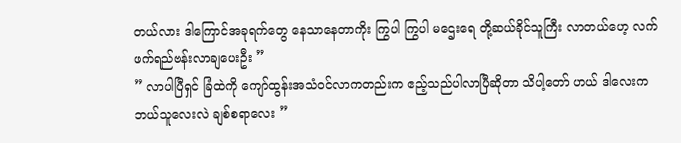တယ်လား ဒါကြောင်အခုရက်တွေ နေသာနေတာကိုး ကြွပါ ကြွပါ မဌေးရေ တို့ဆယ်ခိုင်သူကြီး လာတယ်ဟေ့ လက်ဖက်ရည်ဗန်းလာချပေးဦး ”
” လာပါပြီရှင် ခြံထဲကို ကျော်ထွန်းအသံဝင်လာကတည်းက ဧည့်သည်ပါလာပြီဆိုတာ သိပါ့တော် ဟယ် ဒါလေးက ဘယ်သူလေးလဲ ချစ်စရာလေး ”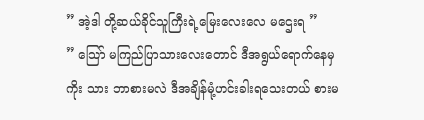” အဲ့ဒါ တို့ဆယ်ခိုင်သူကြီးရဲ့မြေးလေးလေ မဌေးရ ”
” သြော် မကြည်ပြာသားလေးတောင် ဒီအရွယ်ရောက်နေမှကိုး သား ဘာစားမလဲ ဒီအချိန်မုံ့ဟင်းခါးရသေးတယ် စားမ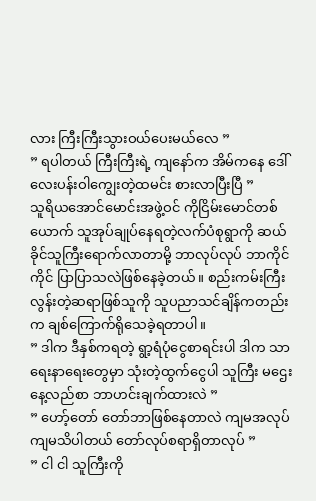လား ကြီးကြီးသွားဝယ်ပေးမယ်လေ ”
” ရပါတယ် ကြီးကြီးရဲ့ ကျနော်က အိမ်ကနေ ဒေါ်လေးပန်းဝါကျွေးတဲ့ထမင်း စားလာပြီးပြီ ”
သူရိယအောင်မောင်းအဖွဲ့ဝင် ကိုငြိမ်းမောင်တစ်ယောက် သူအုပ်ချုပ်နေရတဲ့လက်ပံစုရွာကို ဆယ်ခိုင်သူကြီးရောက်လာတာမို့ ဘာလုပ်လုပ် ဘာကိုင်ကိုင် ပြာပြာသလဲဖြစ်နေခဲ့တယ်။ စည်းကမ်းကြီးလွန်းတဲ့ဆရာဖြစ်သူကို သူပညာသင်ချိန်ကတည်းက ချစ်ကြောက်ရိုသေခဲ့ရတာပါ။
” ဒါက ဒီနှစ်ကရတဲ့ ရွာ့ရံပုံငွေစာရင်းပါ ဒါက သာရေးနာရေးတွေမှာ သုံးတဲ့ထွက်ငွေပါ သူကြီး မဌေး နေ့လည်စာ ဘာဟင်းချက်ထားလဲ ”
” ဟော့်တော် တော်ဘာဖြစ်နေတာလဲ ကျမအလုပ်ကျမသိပါတယ် တော်လုပ်စရာရှိတာလုပ် ”
” ငါ ငါ သူကြီးကို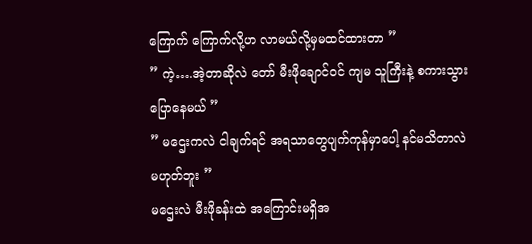ကြောက် ကြောက်လို့ဟ လာမယ်လို့မှမထင်ထားတာ ”
” ကဲ့….အဲ့တာဆိုလဲ တော် မီးဖိုချောင်ဝင် ကျမ သူကြီးနဲ့ စကားသွားပြောနေမယ် ”
” မဌေးကလဲ ငါချက်ရင် အရသာတွေပျက်ကုန်မှာပေါ့ နင်မသိတာလဲမဟုတ်ဘူး ”
မဌေးလဲ မီးဖိုခန်းထဲ အကြောင်းမရှိအ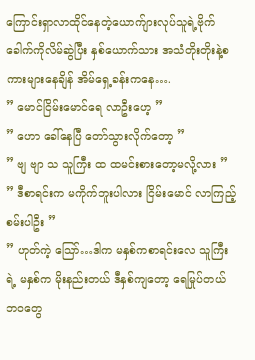ကြောင်းရှာလာထိုင်နေတဲ့ယောက်ျားလုပ်သူရဲ့ဗိုက်ခေါက်ကိုလိမ်ဆွဲပြီး နှစ်ယောက်သား အသံတိုးတိုးနဲ့စကားများနေချိန် အိမ်ရှေ့ခန်းကနေ….
” မောင်ငြိမ်းမောင်ရေ လာဦးဟေ့ ”
” ဟော ခေါ်နေပြီ တော်သွားလိုက်တော့ ”
” ဗျ ဗျာ သ သူကြီး ထ ထမင်းစားတော့မလို့လား ”
” ဒီစာရင်းက မကိုက်ဘူးပါလား ငြိမ်းမောင် လာကြည့်စမ်းပါဦး ”
” ဟုတ်ကဲ့ သြော်…ဒါက မနှစ်ကစာရင်းလေ သူကြီးရဲ့ မနှစ်က မိုးနည်းတယ် ဒီနှစ်ကျတော့ ရေမြုပ်တယ် ဘဝတွေ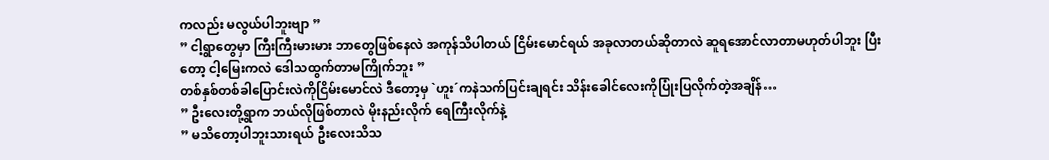ကလည်း မလွယ်ပါဘူးဗျာ ”
” ငါ့ရွာတွေမှာ ကြီးကြီးမားမား ဘာတွေဖြစ်နေလဲ အကုန်သိပါတယ် ငြိမ်းမောင်ရယ် အခုလာတယ်ဆိုတာလဲ ဆူရအောင်လာတာမဟုတ်ပါဘူး ပြီးတော့ ငါ့မြေးကလဲ ဒေါသထွက်တာမကြိုက်ဘူး ”
တစ်နှစ်တစ်ခါပြောင်းလဲကိုငြိမ်းမောင်လဲ ဒီတော့မှ `ဟူး´ကနဲသက်ပြင်းချရင်း သိန်းခေါင်လေးကိုပြုံးပြလိုက်တဲ့အချိန်…
” ဦးလေးတို့ရွာက ဘယ်လိုဖြစ်တာလဲ မိုးနည်းလိုက် ရေကြီးလိုက်နဲ့
” မသိတော့ပါဘူးသားရယ် ဦးလေးသိသ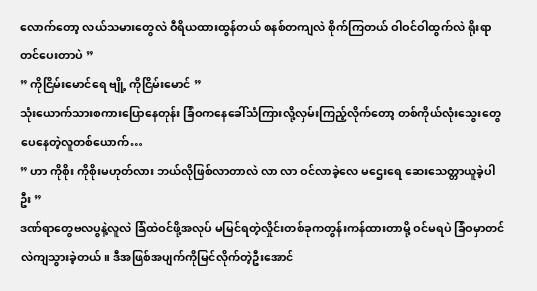လောက်တော့ လယ်သမားတွေလဲ ဝီရိယထားထွန်တယ် စနစ်တကျလဲ စိုက်ကြတယ် ဝါဝင်ဝါထွက်လဲ ရိုးရာတင်ပေးတာပဲ ”
” ကိုငြိမ်းမောင်ရေ ဗျို့ ကိုငြိမ်းမောင် ”
သုံးယောက်သားစကားပြောနေတုန်း ခြံဝကနေခေါ်သံကြားလို့လှမ်းကြည့်လိုက်တော့ တစ်ကိုယ်လုံးသွေးတွေပေနေတဲ့လူတစ်ယောက်…
” ဟာ ကိုစိုး ကိုစိုးမဟုတ်လား ဘယ်လိုဖြစ်လာတာလဲ လာ လာ ဝင်လာခဲ့လေ မဌေးရေ ဆေးသေတ္တာယူခဲ့ပါဦး ”
ဒဏ်ရာတွေဗလပွနဲ့လူလဲ ခြံထဲဝင်ဖို့အလုပ် မမြင်ရတဲ့လှိုင်းတစ်ခုကတွန်းကန်ထားတာမို့ ဝင်မရပဲ ခြံဝမှာတင် လဲကျသွားခဲ့တယ်။ ဒီအဖြစ်အပျက်ကိုမြင်လိုက်တဲ့ဦးအောင်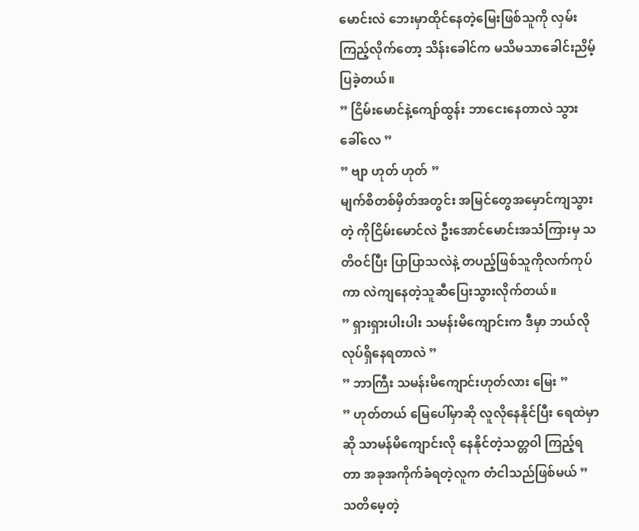မောင်းလဲ ဘေးမှာထိုင်နေတဲ့မြေးဖြစ်သူကို လှမ်းကြည့်လိုက်တော့ သိန်းခေါင်က မသိမသာခေါင်းညိမ့်ပြခဲ့တယ်။
” ငြိမ်းမောင်နဲ့ကျော်ထွန်း ဘာငေးနေတာလဲ သွားခေါ်လေ ”
” ဗျာ ဟုတ် ဟုတ် ”
မျက်စိတစ်မှိတ်အတွင်း အမြင်တွေအမှောင်ကျသွားတဲ့ ကိုငြိမ်းမောင်လဲ ဦးအောင်မောင်းအသံကြားမှ သတိဝင်ပြီး ပြာပြာသလဲနဲ့ တပည့်ဖြစ်သူကိုလက်ကုပ်ကာ လဲကျနေတဲ့သူဆီပြေးသွားလိုက်တယ်။
” ရှားရှားပါးပါး သမန်းမိကျောင်းက ဒီမှာ ဘယ်လိုလုပ်ရှိနေရတာလဲ ”
” ဘာကြီး သမန်းမိကျောင်းဟုတ်လား မြေး ”
” ဟုတ်တယ် မြေပေါ်မှာဆို လူလိုနေနိုင်ပြီး ရေထဲမှာဆို သာမန်မိကျောင်းလို နေနိုင်တဲ့သတ္တဝါ ကြည့်ရတာ အခုအကိုက်ခံရတဲ့လူက တံငါသည်ဖြစ်မယ် ”
သတိမေ့တဲ့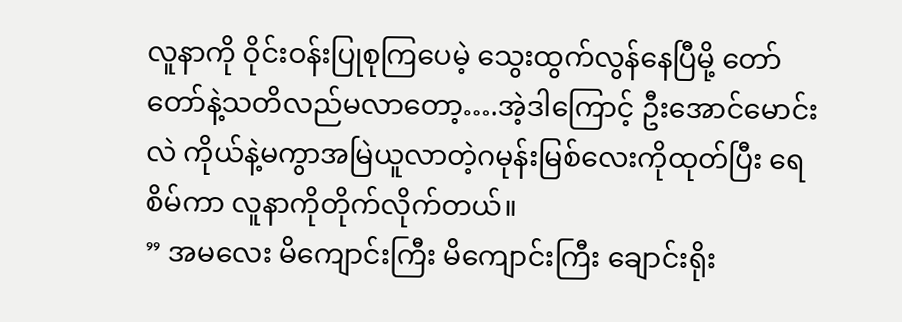လူနာကို ဝိုင်းဝန်းပြုစုကြပေမဲ့ သွေးထွက်လွန်နေပြီမို့ တော်တော်နဲ့သတိလည်မလာတော့….အဲ့ဒါကြောင့် ဦးအောင်မောင်းလဲ ကိုယ်နဲ့မကွာအမြဲယူလာတဲ့ဂမုန်းမြစ်လေးကိုထုတ်ပြီး ရေစိမ်ကာ လူနာကိုတိုက်လိုက်တယ်။
” အမလေး မိကျောင်းကြီး မိကျောင်းကြီး ချောင်းရိုး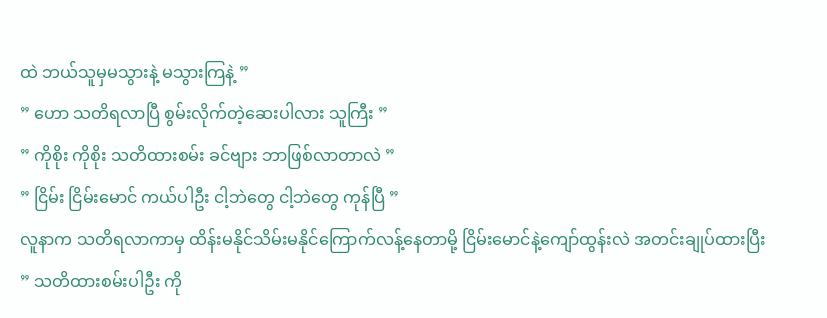ထဲ ဘယ်သူမှမသွားနဲ့ မသွားကြနဲ့ ”
” ဟော သတိရလာပြီ စွမ်းလိုက်တဲ့ဆေးပါလား သူကြီး ”
” ကိုစိုး ကိုစိုး သတိထားစမ်း ခင်ဗျား ဘာဖြစ်လာတာလဲ ”
” ငြိမ်း ငြိမ်းမောင် ကယ်ပါဦး ငါ့ဘဲတွေ ငါ့ဘဲတွေ ကုန်ပြီ ”
လူနာက သတိရလာကာမှ ထိန်းမနိုင်သိမ်းမနိုင်ကြောက်လန့်နေတာမို့ ငြိမ်းမောင်နဲ့ကျော်ထွန်းလဲ အတင်းချုပ်ထားပြီး
” သတိထားစမ်းပါဦး ကို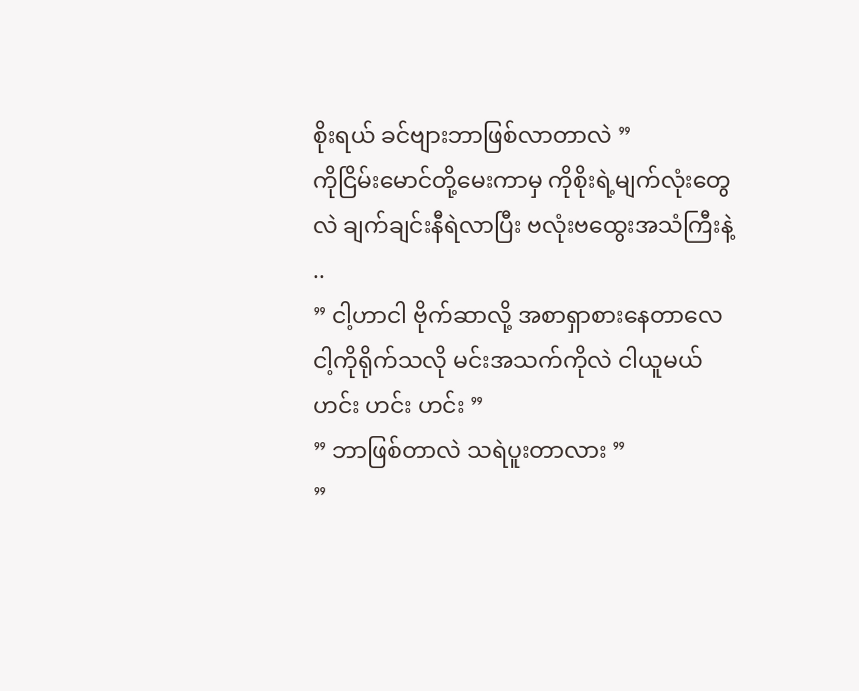စိုးရယ် ခင်ဗျားဘာဖြစ်လာတာလဲ ”
ကိုငြိမ်းမောင်တို့မေးကာမှ ကိုစိုးရဲ့မျက်လုံးတွေလဲ ချက်ချင်းနီရဲလာပြီး ဗလုံးဗထွေးအသံကြီးနဲ့ ..
” ငါ့ဟာငါ ဗိုက်ဆာလို့ အစာရှာစားနေတာလေ ငါ့ကိုရိုက်သလို မင်းအသက်ကိုလဲ ငါယူမယ် ဟင်း ဟင်း ဟင်း ”
” ဘာဖြစ်တာလဲ သရဲပူးတာလား ”
”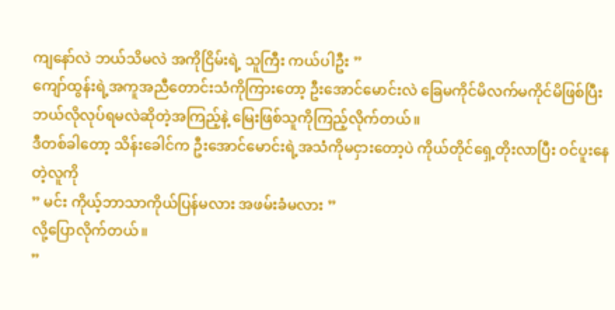ကျနော်လဲ ဘယ်သိမလဲ အကိုငြိမ်းရဲ့ သူကြီး ကယ်ပါဦး ”
ကျော်ထွန်းရဲ့အကူအညီတောင်းသံကိုကြားတော့ ဦးအောင်မောင်းလဲ ခြေမကိုင်မိလက်မကိုင်မိဖြစ်ပြီး ဘယ်လိုလုပ်ရမလဲဆိုတဲ့အကြည့်နဲ့ မြေးဖြစ်သူကိုကြည့်လိုက်တယ်။
ဒီတစ်ခါတော့ သိန်းခေါင်က ဦးအောင်မောင်းရဲ့အသံကိုမငှားတော့ပဲ ကိုယ်တိုင်ရှေ့တိုးလာပြီး ဝင်ပူးနေတဲ့လူကို
” မင်း ကိုယ့်ဘာသာကိုယ်ပြန်မလား အဖမ်းခံမလား ”
လို့ပြောလိုက်တယ်။
”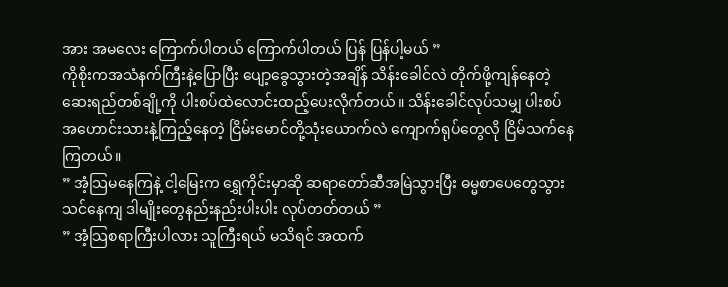အား အမလေး ကြောက်ပါတယ် ကြောက်ပါတယ် ပြန် ပြန်ပါ့မယ် ”
ကိုစိုးကအသံနက်ကြီးနဲ့ပြောပြီး ပျော့ခွေသွားတဲ့အချိန် သိန်းခေါင်လဲ တိုက်ဖို့ကျန်နေတဲ့ ဆေးရည်တစ်ချို့ကို ပါးစပ်ထဲလောင်းထည့်ပေးလိုက်တယ်။ သိန်းခေါင်လုပ်သမျှ ပါးစပ်အဟောင်းသားနဲ့ကြည့်နေတဲ့ ငြိမ်းမောင်တို့သုံးယောက်လဲ ကျောက်ရုပ်တွေလို ငြိမ်သက်နေကြတယ်။
” အံ့သြမနေကြနဲ့ ငါ့မြေးက ရွှေကိုင်းမှာဆို ဆရာတော်ဆီအမြဲသွားပြီး ဓမ္မစာပေတွေသွားသင်နေကျ ဒါမျိုးတွေနည်းနည်းပါးပါး လုပ်တတ်တယ် ”
” အံ့သြစရာကြီးပါလား သူကြီးရယ် မသိရင် အထက်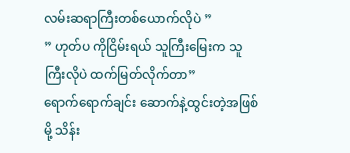လမ်းဆရာကြီးတစ်ယောက်လိုပဲ ”
” ဟုတ်ပ ကိုငြိမ်းရယ် သူကြီးမြေးက သူကြီးလိုပဲ ထက်မြတ်လိုက်တာ”
ရောက်ရောက်ချင်း ဆောက်နဲ့ထွင်းတဲ့အဖြစ်မို့ သိန်း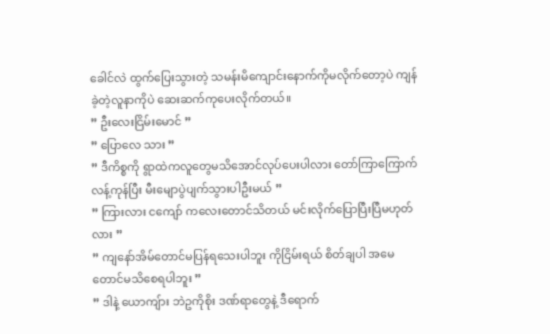ခေါင်လဲ ထွက်ပြေးသွားတဲ့ သမန်းမိကျောင်းနောက်ကိုမလိုက်တော့ပဲ ကျန်ခဲ့တဲ့လူနာကိုပဲ ဆေးဆက်ကုပေးလိုက်တယ်။
” ဦးလေးငြိမ်းမောင် ”
” ပြောလေ သား ”
” ဒီကိစ္စကို ရွာထဲကလူတွေမသိအောင်လုပ်ပေးပါလား တော်ကြာကြောက်လန့်ကုန်ပြီး မီးမျောပွဲပျက်သွားပါဦးမယ် ”
” ကြားလား ငကျော် ကလေးတောင်သိတယ် မင်းလိုက်ပြောပြီးပြီမဟုတ်လား ”
” ကျနော်အိမ်တောင်မပြန်ရသေးပါဘူး ကိုငြိမ်းရယ် စိတ်ချပါ အမေတောင်မသိစေရပါဘူး ”
” ဒါနဲ့ ယောကျ်ား ဘဲဥကိုစိုး ဒဏ်ရာတွေနဲ့ ဒီရောက်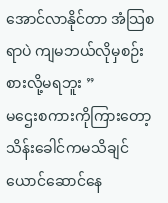အောင်လာနိုင်တာ အံသြစရာပဲ ကျမဘယ်လိုမှစဉ်းစားလို့မရဘူး ”
မဌေးစကားကိုကြားတော့ သိန်းခေါင်ကမသိချင်ယောင်ဆောင်နေ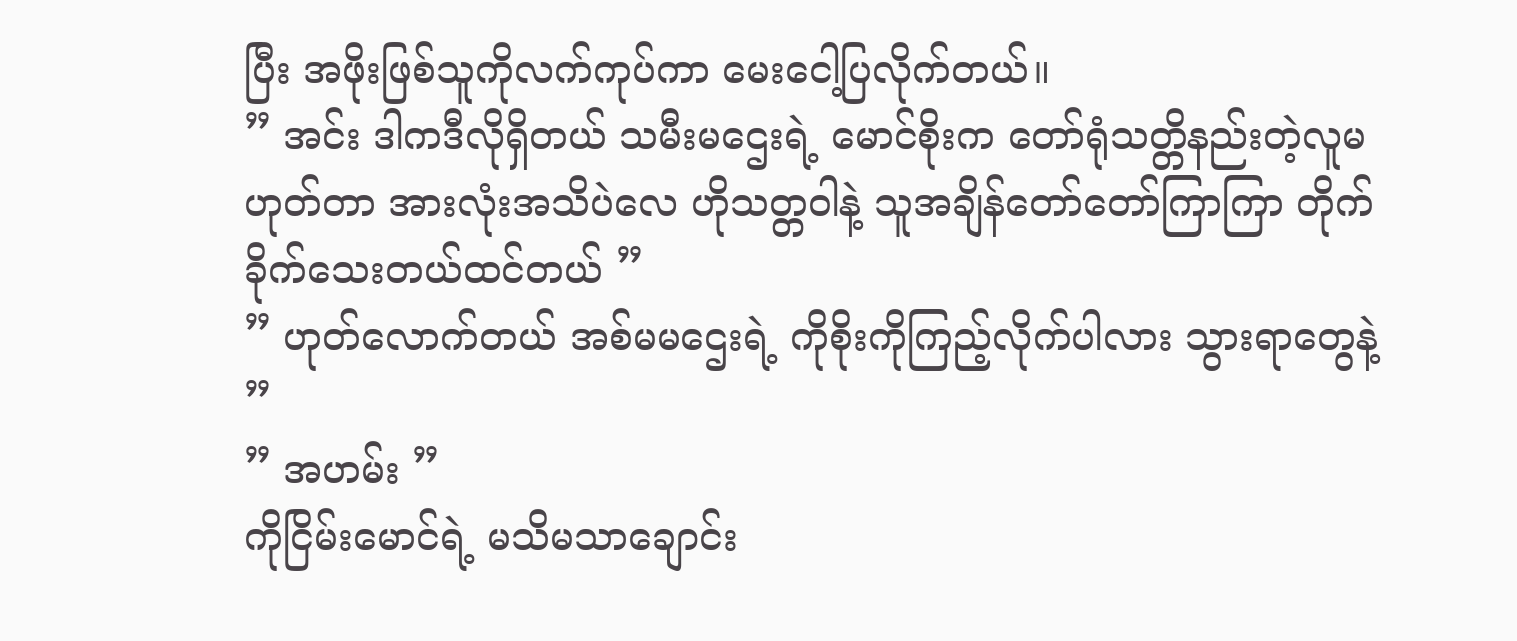ပြီး အဖိုးဖြစ်သူကိုလက်ကုပ်ကာ မေးငေါ့ပြလိုက်တယ်။
” အင်း ဒါကဒီလိုရှိတယ် သမီးမဌေးရဲ့ မောင်စိုးက တော်ရုံသတ္တိနည်းတဲ့လူမဟုတ်တာ အားလုံးအသိပဲလေ ဟိုသတ္တဝါနဲ့ သူအချိန်တော်တော်ကြာကြာ တိုက်ခိုက်သေးတယ်ထင်တယ် ”
” ဟုတ်လောက်တယ် အစ်မမဌေးရဲ့ ကိုစိုးကိုကြည့်လိုက်ပါလား သွားရာတွေနဲ့ ”
” အဟမ်း ”
ကိုငြိမ်းမောင်ရဲ့ မသိမသာချောင်း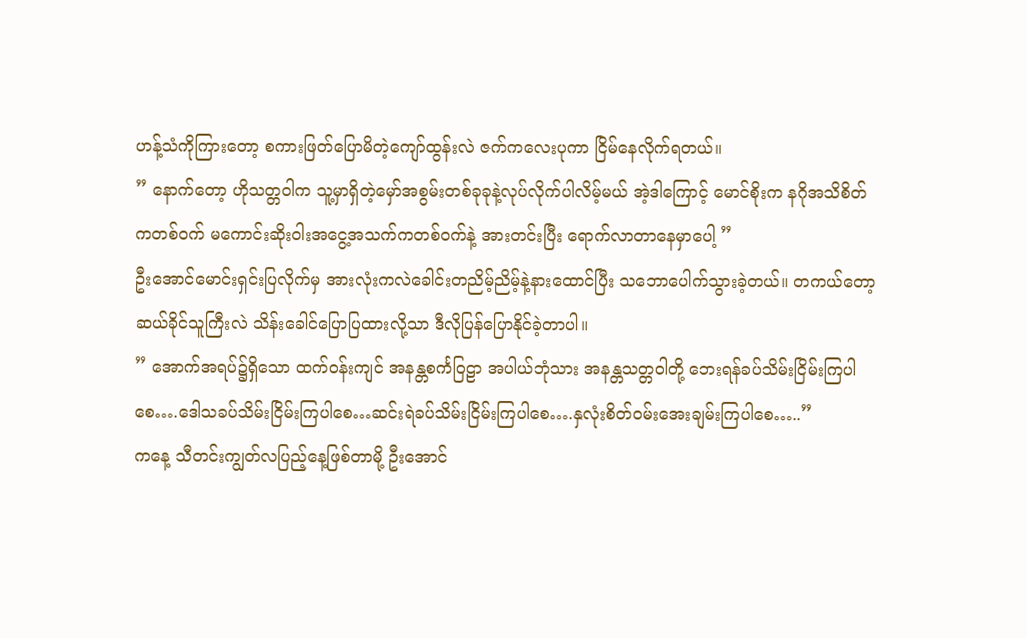ဟန့်သံကိုကြားတော့ စကားဖြတ်ပြောမိတဲ့ကျော်ထွန်းလဲ ဇက်ကလေးပုကာ ငြိမ်နေလိုက်ရတယ်။
” နောက်တော့ ဟိုသတ္တဝါက သူ့မှာရှိတဲ့မှော်အစွမ်းတစ်ခုခုနဲ့လုပ်လိုက်ပါလိမ့်မယ် အဲ့ဒါကြောင့် မောင်စိုးက နဂိုအသိစိတ်ကတစ်ဝက် မကောင်းဆိုးဝါးအငွေ့အသက်ကတစ်ဝက်နဲ့ အားတင်းပြီး ရောက်လာတာနေမှာပေါ့ ”
ဦးအောင်မောင်းရှင်းပြလိုက်မှ အားလုံးကလဲခေါင်းတညိမ့်ညိမ့်နဲ့နားထောင်ပြီး သဘောပေါက်သွားခဲ့တယ်။ တကယ်တော့ ဆယ်ခိုင်သူကြီးလဲ သိန်းခေါင်ပြောပြထားလို့သာ ဒီလိုပြန်ပြောနိုင်ခဲ့တာပါ။
” အောက်အရပ်၌ရှိသော ထက်ဝန်းကျင် အနန္တစင်္ကဝြဠာ အပါယ်ဘုံသား အနန္တသတ္တဝါတို့ ဘေးရန်ခပ်သိမ်းငြိမ်းကြပါစေ….ဒေါသခပ်သိမ်းငြိမ်းကြပါစေ…ဆင်းရဲခပ်သိမ်းငြိမ်းကြပါစေ….နှလုံးစိတ်ဝမ်းအေးချမ်းကြပါစေ…..”
ကနေ့ သီတင်းကျွတ်လပြည့်နေ့ဖြစ်တာမို့ ဦးအောင်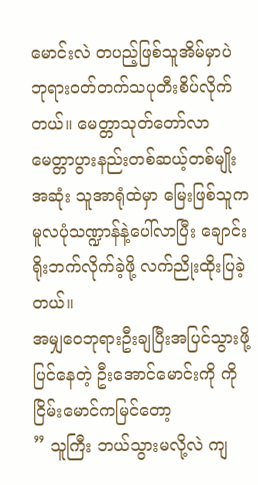မောင်းလဲ တပည့်ဖြစ်သူအိမ်မှာပဲ ဘုရားဝတ်တက်သပုတီးစိပ်လိုက်တယ်။ မေတ္တာသုတ်တော်လာ မေတ္တာပွားနည်းတစ်ဆယ့်တစ်မျိုးအဆုံး သူအာရုံထဲမှာ မြေးဖြစ်သူက မူလပုံသဏ္ဍာန်နဲ့ပေါ်လာပြီး ချောင်းရိုးဘက်လိုက်ခဲ့ဖို့ လက်ညိုးထိုးပြခဲ့တယ်။
အမျှဝေဘုရားဦးချပြီးအပြင်သွားဖို့ပြင်နေတဲ့ ဦးအောင်မောင်းကို ကိုငြိမ်းမောင်ကမြင်တော့
” သူကြီး ဘယ်သွားမလို့လဲ ကျ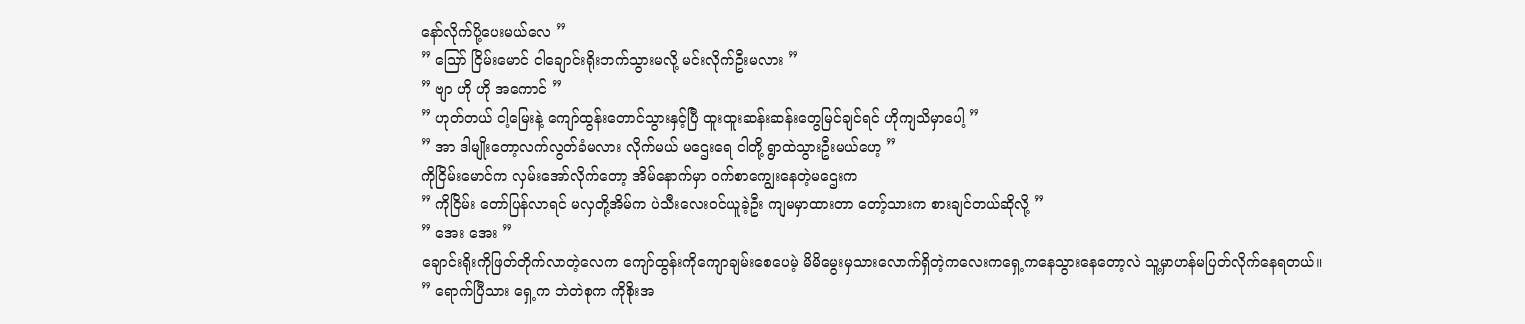နော်လိုက်ပို့ပေးမယ်လေ ”
” သြော် ငြိမ်းမောင် ငါချောင်းရိုးဘက်သွားမလို့ မင်းလိုက်ဦးမလား ”
” ဗျာ ဟို ဟို အကောင် ”
” ဟုတ်တယ် ငါ့မြေးနဲ့ ကျော်ထွန်းတောင်သွားနှင့်ပြီ ထူးထူးဆန်းဆန်းတွေမြင်ချင်ရင် ဟိုကျသိမှာပေါ့ ”
” အာ ဒါမျိုးတော့လက်လွတ်ခံမလား လိုက်မယ် မဌေးရေ ငါတို့ ရွာထဲသွားဦးမယ်ဟေ့ ”
ကိုငြိမ်းမောင်က လှမ်းအော်လိုက်တော့ အိမ်နောက်မှာ ဝက်စာကျွေးနေတဲ့မဌေးက
” ကိုငြိမ်း တော်ပြန်လာရင် မလှတို့အိမ်က ပဲသီးလေးဝင်ယူခဲ့ဦး ကျမမှာထားတာ တော့်သားက စားချင်တယ်ဆိုလို့ ”
” အေး အေး ”
ချောင်းရိုးကိုဖြတ်တိုက်လာတဲ့လေက ကျော်ထွန်းကိုကျောချမ်းစေပေမဲ့ မိမိမွေးမှသားလောက်ရှိတဲ့ကလေးကရှေ့ကနေသွားနေတော့လဲ သူ့မှာဟန်မပြတ်လိုက်နေရတယ်။
” ရောက်ပြီသား ရှေ့က ဘဲတဲစုက ကိုစိုးအ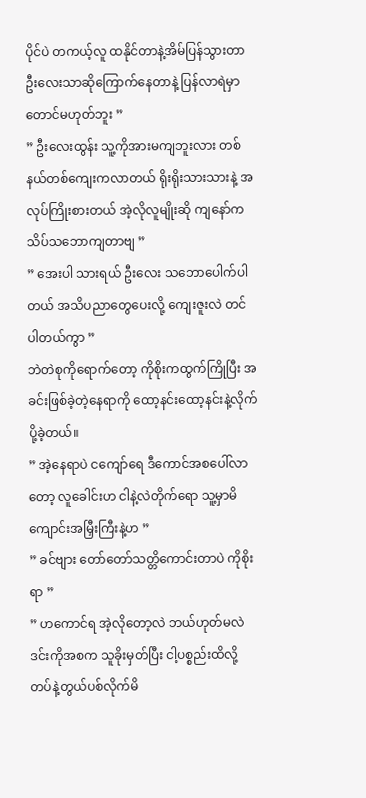ပိုင်ပဲ တကယ့်လူ ထနိုင်တာနဲ့အိမ်ပြန်သွားတာ ဦးလေးသာဆိုကြောက်နေတာနဲ့ ပြန်လာရဲမှာတောင်မဟုတ်ဘူး ”
” ဦးလေးထွန်း သူ့ကိုအားမကျဘူးလား တစ်နယ်တစ်ကျေးကလာတယ် ရိုးရိုးသားသားနဲ့ အလုပ်ကြိုးစားတယ် အဲ့လိုလူမျိုးဆို ကျနော်က သိပ်သဘောကျတာဗျ ”
” အေးပါ သားရယ် ဦးလေး သဘောပေါက်ပါတယ် အသိပညာတွေပေးလို့ ကျေးဇူးလဲ တင်ပါတယ်ကွာ ”
ဘဲတဲစုကိုရောက်တော့ ကိုစိုးကထွက်ကြိုပြီး အခင်းဖြစ်ခဲ့တဲ့နေရာကို ထော့နင်းထော့နင်းနဲ့လိုက်ပို့ခဲ့တယ်။
” အဲ့နေရာပဲ ငကျော်ရေ ဒီကောင်အစပေါ်လာတော့ လူခေါင်းဟ ငါနဲ့လဲတိုက်ရော သူ့မှာမိကျောင်းအမြှီးကြီးနဲ့ဟ ”
” ခင်ဗျား တော်တော်သတ္တိကောင်းတာပဲ ကိုစိုးရာ ”
” ဟကောင်ရ အဲ့လိုတော့လဲ ဘယ်ဟုတ်မလဲ ဒင်းကိုအစက သူခိုးမှတ်ပြီး ငါ့ပစ္စည်းထိလို့ တပ်နဲ့တွယ်ပစ်လိုက်မိ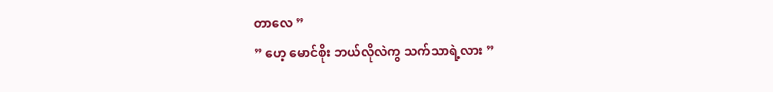တာလေ ”
” ဟေ့ မောင်စိုး ဘယ်လိုလဲကွ သက်သာရဲ့လား ”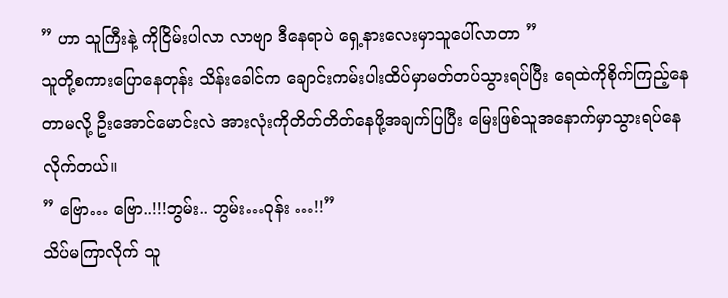” ဟာ သူကြီးနဲ့ ကိုငြိမ်းပါလာ လာဗျာ ဒီနေရာပဲ ရှေ့နားလေးမှာသူပေါ်လာတာ ”
သူတို့စကားပြောနေတုန်း သိန်းခေါင်က ချောင်းကမ်းပါးထိပ်မှာမတ်တပ်သွားရပ်ပြီး ရေထဲကိုစိုက်ကြည့်နေတာမလို့ ဦးအောင်မောင်းလဲ အားလုံးကိုတိတ်တိတ်နေဖို့အချက်ပြပြီး မြေးဖြစ်သူအနောက်မှာသွားရပ်နေလိုက်တယ်။
” ဗြော… ဗြော..!!!ဘွမ်း.. ဘွမ်း…ဝုန်း …!!”
သိပ်မကြာလိုက် သူ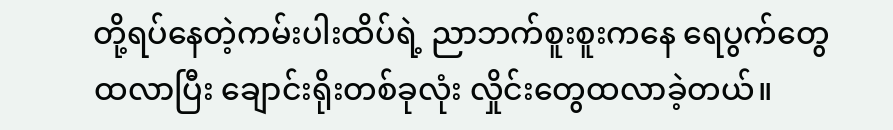တို့ရပ်နေတဲ့ကမ်းပါးထိပ်ရဲ့ ညာဘက်စူးစူးကနေ ရေပွက်တွေထလာပြီး ချောင်းရိုးတစ်ခုလုံး လှိုင်းတွေထလာခဲ့တယ်။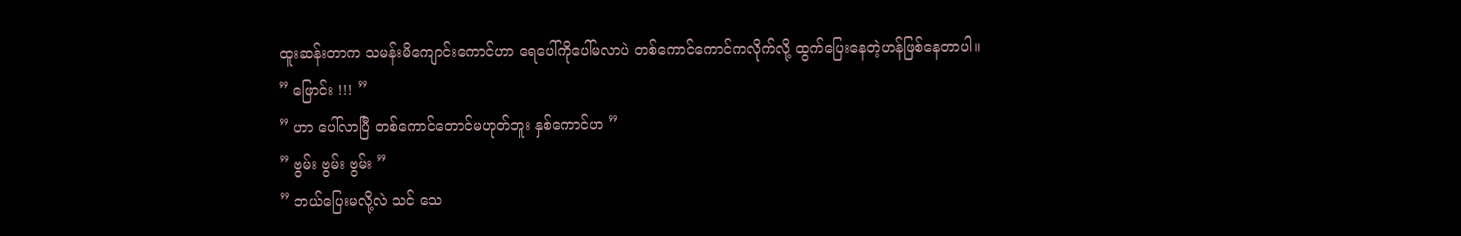ထူးဆန်းတာက သမန်းမိကျောင်းကောင်ဟာ ရေပေါ်ကိုပေါ်မလာပဲ တစ်ကောင်ကောင်ကလိုက်လို့ ထွက်ပြေးနေတဲ့ဟန်ဖြစ်နေတာပါ။
” ဖြောင်း !!! ”
” ဟာ ပေါ်လာပြီ တစ်ကောင်တောင်မဟုတ်ဘူး နှစ်ကောင်ဟ ”
” ဗွမ်း ဗွမ်း ဗွမ်း ”
” ဘယ်ပြေးမလို့လဲ သင် သေ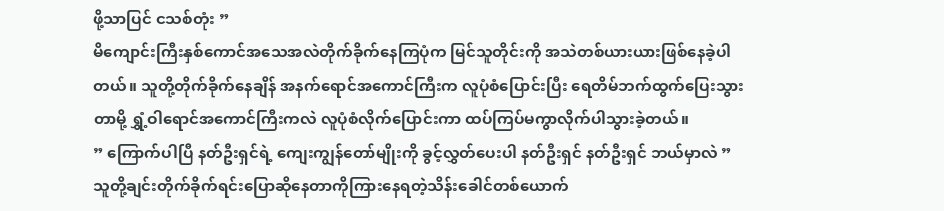ဖို့သာပြင် ငသစ်တုံး ”
မိကျောင်းကြီးနှစ်ကောင်အသေအလဲတိုက်ခိုက်နေကြပုံက မြင်သူတိုင်းကို အသဲတစ်ယားယားဖြစ်နေခဲ့ပါတယ်။ သူတို့တိုက်ခိုက်နေချိန် အနက်ရောင်အကောင်ကြီးက လူပုံစံပြောင်းပြီး ရေတိမ်ဘက်ထွက်ပြေးသွားတာမို့ ရွှံ့ဝါရောင်အကောင်ကြီးကလဲ လူပုံစံလိုက်ပြောင်းကာ ထပ်ကြပ်မကွာလိုက်ပါသွားခဲ့တယ်။
” ကြောက်ပါပြီ နတ်ဦးရှင်ရဲ့ ကျေးကျွန်တော်မျိုးကို ခွင့်လွှတ်ပေးပါ နတ်ဦးရှင် နတ်ဦးရှင် ဘယ်မှာလဲ ”
သူတို့ချင်းတိုက်ခိုက်ရင်းပြောဆိုနေတာကိုကြားနေရတဲ့သိန်းခေါင်တစ်ယောက်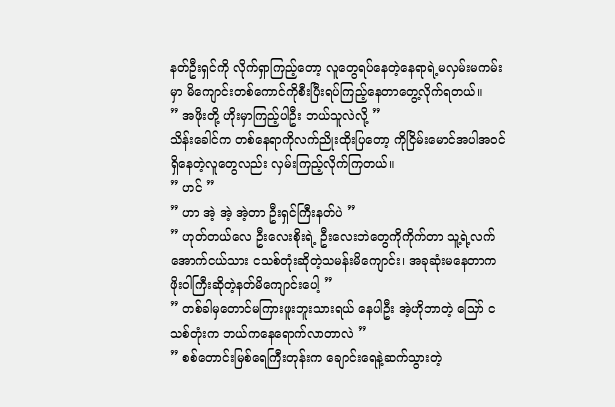နတ်ဦးရှင်ကို လိုက်ရှာကြည့်တော့ လူတွေရပ်နေတဲ့နေရာရဲ့မလှမ်းမကမ်းမှာ မိကျောင်းတစ်ကောင်ကိုစီးပြီးရပ်ကြည့်နေတာတွေ့လိုက်ရတယ်။
” အဖိုးတို့ ဟိုးမှာကြည့်ပါဦး ဘယ်သူလဲလို့ ”
သိန်းခေါင်က တစ်နေရာကိုလက်ညိုးထိုးပြတော့ ကိုငြိမ်းမောင်အပါအဝင်ရှိနေတဲ့လူတွေလည်း လှမ်းကြည့်လိုက်ကြတယ်။
” ဟင် ”
” ဟာ အဲ့ အဲ့ အဲ့တာ ဦးရှင်ကြီးနတ်ပဲ ”
” ဟုတ်တယ်လေ ဦးလေးစိုးရဲ့ ဦးလေးဘဲတွေကိုကိုက်တာ သူ့ရဲ့လက်အောက်ငယ်သား ငသစ်တုံးဆိုတဲ့သမန်းမိကျောင်း၊ အခုဆုံးမနေတာက ဖိုးဝါကြီးဆိုတဲ့နတ်မိကျောင်းပေါ့ ”
” တစ်ခါမှတောင်မကြားဖူးဘူးသားရယ် နေပါဦး အဲ့ဟိုဘာတဲ့ သြော် ငသစ်တုံးက ဘယ်ကနေရောက်လာတာလဲ ”
” စစ်တောင်းမြစ်ရေကြီးတုန်းက ချောင်းရေနဲ့ဆက်သွားတဲ့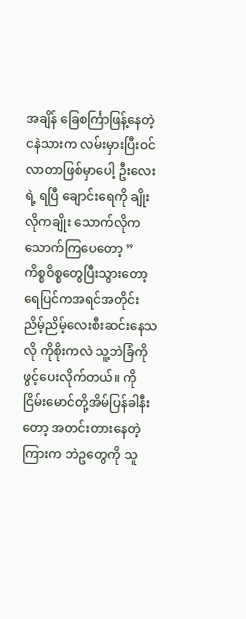အချိန် ခြေစင်္ကြာဖြန့်နေတဲ့ငနဲသားက လမ်းမှားပြီးဝင်လာတာဖြစ်မှာပေါ့ ဦးလေးရဲ့ ရပြီ ချောင်းရေကို ချိုးလိုကချိုး သောက်လိုကသောက်ကြပေတော့ ”
ကိစ္စဝိစ္စတွေပြီးသွားတော့ ရေပြင်ကအရင်အတိုင်းညိမ့်ညိမ့်လေးစီးဆင်းနေသလို ကိုစိုးကလဲ သူ့ဘဲခြံကိုဖွင့်ပေးလိုက်တယ်။ ကိုငြိမ်းမောင်တို့အိမ်ပြန်ခါနီးတော့ အတင်းတားနေတဲ့ကြားက ဘဲဥတွေကို သူ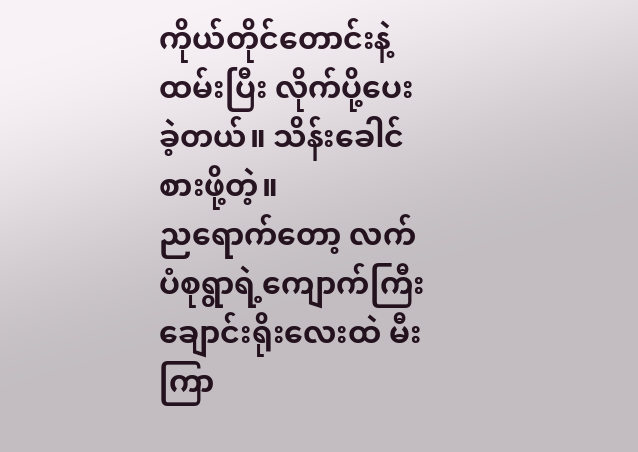ကိုယ်တိုင်တောင်းနဲ့ထမ်းပြီး လိုက်ပို့ပေးခဲ့တယ်။ သိန်းခေါင်စားဖို့တဲ့။
ညရောက်တော့ လက်ပံစုရွာရဲ့ကျောက်ကြီးချောင်းရိုးလေးထဲ မီးကြာ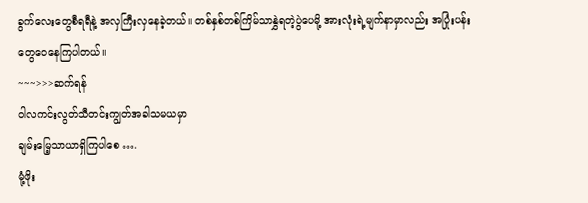ခွက်လေးတွေစီရရီနဲ့ အလှကြီးလှနေခဲ့တယ်။ တစ်နှစ်တစ်ကြိမ်သာနွှဲရတဲ့ပွဲပေမို့ အားလုံးရဲ့မျက်နာမှာလည်း အပြုံးပန်းတွေဝေနေကြပါတယ်။
~~~>>>ဆက်ရန်
ဝါလကင်းလွတ်သီတင်းကျွတ်အခါသမယမှာ
ချမ်းမြေ့သာယာရှိကြပါစေ ….
မုံ့ဖိုး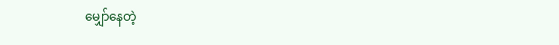မျှော်နေတဲ့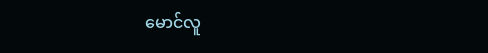မောင်လူ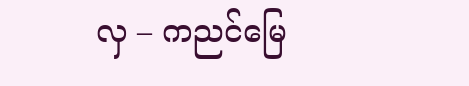လှ – ကညင်မြေ